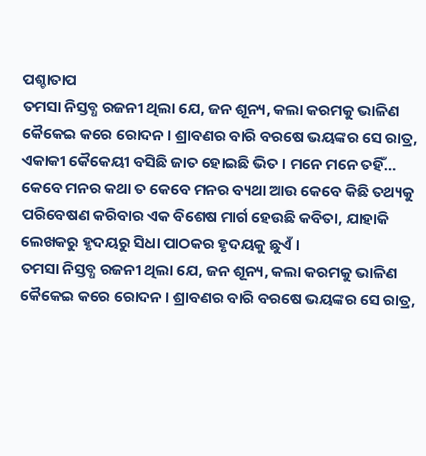ପଶ୍ଚାତାପ
ତମସା ନିସ୍ତବ୍ଧ ରଜନୀ ଥିଲା ଯେ, ଜନ ଶୂନ୍ୟ, କଲା କରମକୁ ଭାଳିଣ କୈକେଇ କରେ ରୋଦନ । ଶ୍ରାବଣର ବାରି ବରଷେ ଭୟଙ୍କର ସେ ରାତ୍ର, ଏକାକୀ କୈକେୟୀ ବସିଛି ଜାତ ହୋଇଛି ଭିତ । ମନେ ମନେ ତହିଁ…
କେବେ ମନର କଥା ତ କେବେ ମନର ବ୍ୟଥା ଆଉ କେବେ କିଛି ତଥ୍ୟକୁ ପରିବେଷଣ କରିବାର ଏକ ବିଶେଷ ମାର୍ଗ ହେଉଛି କବିତା, ଯାହାକି ଲେଖକରୁ ହୃଦୟରୁ ସିଧା ପାଠକର ହୃଦୟକୁ ଛୁଏଁ ।
ତମସା ନିସ୍ତବ୍ଧ ରଜନୀ ଥିଲା ଯେ, ଜନ ଶୂନ୍ୟ, କଲା କରମକୁ ଭାଳିଣ କୈକେଇ କରେ ରୋଦନ । ଶ୍ରାବଣର ବାରି ବରଷେ ଭୟଙ୍କର ସେ ରାତ୍ର,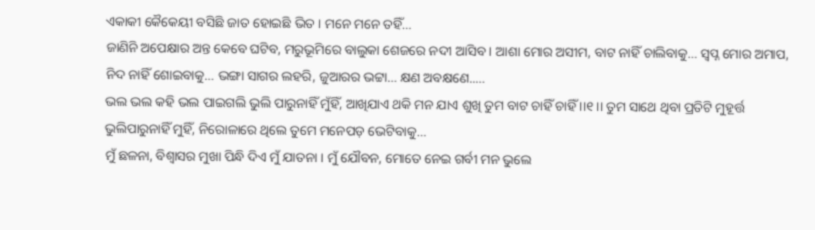ଏକାକୀ କୈକେୟୀ ବସିଛି ଜାତ ହୋଇଛି ଭିତ । ମନେ ମନେ ତହିଁ…
ଜାଣିନି ଅପେକ୍ଷାର ଅନ୍ତ କେବେ ଘଟିବ, ମରୁଭୂମିରେ ବାଲୁକା ଶେଜରେ ନଦୀ ଆସିବ । ଆଶା ମୋର ଅସୀମ, ବାଟ ନାହିଁ ଚାଲିବାକୁ… ସ୍ଵପ୍ନ ମୋର ଅମାପ, ନିଦ ନାହିଁ ଶୋଇବାକୁ… ଭଙ୍ଗା ସାଗର ଲହରି, ଜୁଆରର ଭଟ୍ଟା… କ୍ଷଣ ଅବକ୍ଷଣେ..…
ଭଲ ଭଲ କହି ଭଲ ପାଇଗଲି ଭୁଲି ପାରୁନାହିଁ ମୁଁହିଁ, ଆଖିଯାଏ ଥକି ମନ ଯାଏ ଶୁଖି ତୁମ ବାଟ ଚାହିଁ ଚାହିଁ ।।୧।। ତୁମ ସାଥେ ଥିବା ପ୍ରତିଟି ମୁହୂର୍ତ୍ତ ଭୁଲିପାରୁନାହିଁ ମୁହିଁ, ନିରୋଳାରେ ଥିଲେ ତୁମେ ମନେପଡ଼ ଭେଟିବାକୁ…
ମୁଁ ଛଳନା, ବିଶ୍ୱାସର ମୁଖା ପିନ୍ଧି ଦିଏ ମୁଁ ଯାତନା । ମୁଁ ଯୌବନ, ମୋତେ ନେଇ ଗର୍ବୀ ମନ ଭୁଲେ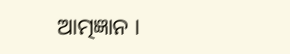ଆତ୍ମଜ୍ଞାନ ।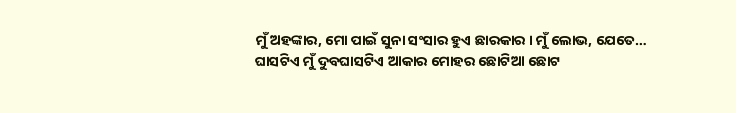ମୁଁ ଅହଙ୍କାର, ମୋ ପାଇଁ ସୁନା ସଂସାର ହୁଏ ଛାରକାର । ମୁଁ ଲୋଭ, ଯେତେ…
ଘାସଟିଏ ମୁଁ ଦୁବଘାସଟିଏ ଆକାର ମୋହର ଛୋଟିଆ ଛୋଟ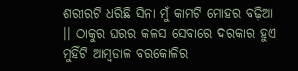ଶରୀରଟି ଧରିଛି ସିନା ମୁଁ କାମଟି ମୋହର ବଢ଼ିଆ ।। ଠାକୁର ଘରର କଳସ ସେବାରେ ଦରକାର ହୁଏ ମୁହିଁଟି ଆମ୍ବଡାଳ ବରକୋଳିର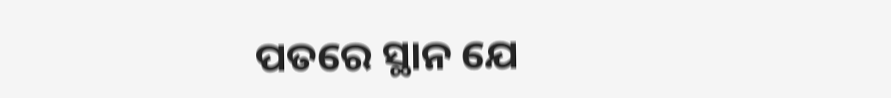ପତରେ ସ୍ଥାନ ଯେ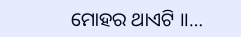ମୋହର ଥାଏଟି ।।…